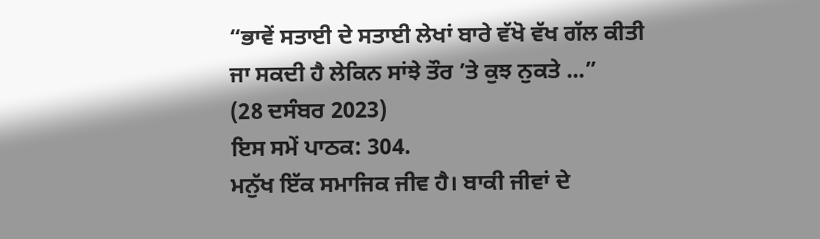“ਭਾਵੇਂ ਸਤਾਈ ਦੇ ਸਤਾਈ ਲੇਖਾਂ ਬਾਰੇ ਵੱਖੋ ਵੱਖ ਗੱਲ ਕੀਤੀ ਜਾ ਸਕਦੀ ਹੈ ਲੇਕਿਨ ਸਾਂਝੇ ਤੌਰ ’ਤੇ ਕੁਝ ਨੁਕਤੇ ...”
(28 ਦਸੰਬਰ 2023)
ਇਸ ਸਮੇਂ ਪਾਠਕ: 304.
ਮਨੁੱਖ ਇੱਕ ਸਮਾਜਿਕ ਜੀਵ ਹੈ। ਬਾਕੀ ਜੀਵਾਂ ਦੇ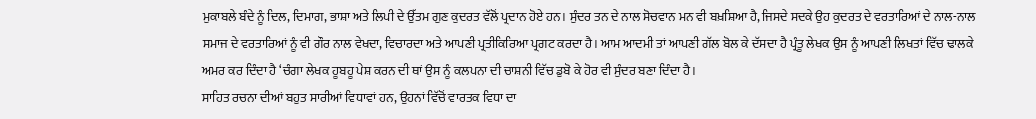ਮੁਕਾਬਲੇ ਬੰਦੇ ਨੂੰ ਦਿਲ, ਦਿਮਾਗ, ਭਾਸ਼ਾ ਅਤੇ ਲਿਪੀ ਦੇ ਉੱਤਮ ਗੁਣ ਕੁਦਰਤ ਵੱਲੋਂ ਪ੍ਰਦਾਨ ਹੋਏ ਹਨ। ਸੁੰਦਰ ਤਨ ਦੇ ਨਾਲ ਸੋਚਵਾਨ ਮਨ ਵੀ ਬਖ਼ਸ਼ਿਆ ਹੈ, ਜਿਸਦੇ ਸਦਕੇ ਉਹ ਕੁਦਰਤ ਦੇ ਵਰਤਾਰਿਆਂ ਦੇ ਨਾਲ-ਨਾਲ ਸਮਾਜ ਦੇ ਵਰਤਾਰਿਆਂ ਨੂੰ ਵੀ ਗੌਰ ਨਾਲ ਵੇਖਦਾ, ਵਿਚਾਰਦਾ ਅਤੇ ਆਪਣੀ ਪ੍ਰਤੀਕਿਰਿਆ ਪ੍ਰਗਟ ਕਰਦਾ ਹੈ। ਆਮ ਆਦਮੀ ਤਾਂ ਆਪਣੀ ਗੱਲ ਬੋਲ ਕੇ ਦੱਸਦਾ ਹੈ ਪ੍ਰੰਤੂ ਲੇਖਕ ਉਸ ਨੂੰ ਆਪਣੀ ਲਿਖਤਾਂ ਵਿੱਚ ਢਾਲਕੇ ਅਮਰ ਕਰ ਦਿੰਦਾ ਹੈ ‘ਚੰਗਾ ਲੇਖਕ ਹੂਬਹੂ ਪੇਸ਼ ਕਰਨ ਦੀ ਥਾਂ ਉਸ ਨੂੰ ਕਲਪਨਾ ਦੀ ਚਾਸ਼ਨੀ ਵਿੱਚ ਡੁਬੋ ਕੇ ਹੋਰ ਵੀ ਸੁੰਦਰ ਬਣਾ ਦਿੰਦਾ ਹੈ।
ਸਾਹਿਤ ਰਚਨਾ ਦੀਆਂ ਬਹੁਤ ਸਾਰੀਆਂ ਵਿਧਾਵਾਂ ਹਨ, ਉਹਨਾਂ ਵਿੱਚੋਂ ਵਾਰਤਕ ਵਿਧਾ ਦਾ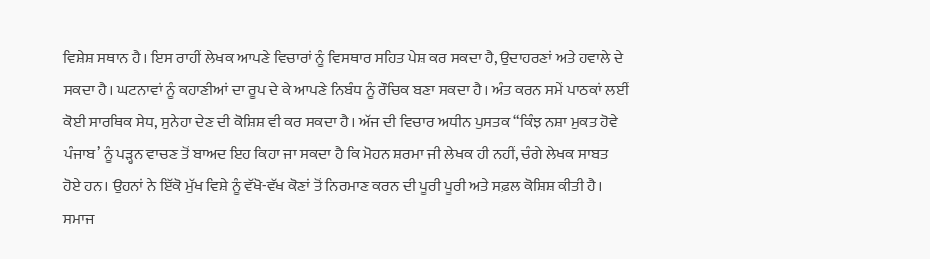ਵਿਸ਼ੇਸ਼ ਸਥਾਨ ਹੈ। ਇਸ ਰਾਹੀਂ ਲੇਖਕ ਆਪਣੇ ਵਿਚਾਰਾਂ ਨੂੰ ਵਿਸਥਾਰ ਸਹਿਤ ਪੇਸ਼ ਕਰ ਸਕਦਾ ਹੈ, ਉਦਾਹਰਣਾਂ ਅਤੇ ਹਵਾਲੇ ਦੇ ਸਕਦਾ ਹੈ। ਘਟਨਾਵਾਂ ਨੂੰ ਕਹਾਣੀਆਂ ਦਾ ਰੂਪ ਦੇ ਕੇ ਆਪਣੇ ਨਿਬੰਧ ਨੂੰ ਰੌਚਿਕ ਬਣਾ ਸਕਦਾ ਹੈ। ਅੰਤ ਕਰਨ ਸਮੇਂ ਪਾਠਕਾਂ ਲਈਂ ਕੋਈ ਸਾਰਥਿਕ ਸੇਧ, ਸੁਨੇਹਾ ਦੇਣ ਦੀ ਕੋਸ਼ਿਸ਼ ਵੀ ਕਰ ਸਕਦਾ ਹੈ। ਅੱਜ ਦੀ ਵਿਚਾਰ ਅਧੀਨ ਪੁਸਤਕ “ਕਿੰਝ ਨਸ਼ਾ ਮੁਕਤ ਹੋਵੇ ਪੰਜਾਬ’ ਨੂੰ ਪੜ੍ਹਨ ਵਾਚਣ ਤੋਂ ਬਾਅਦ ਇਹ ਕਿਹਾ ਜਾ ਸਕਦਾ ਹੈ ਕਿ ਮੋਹਨ ਸ਼ਰਮਾ ਜੀ ਲੇਖਕ ਹੀ ਨਹੀਂ, ਚੰਗੇ ਲੇਖਕ ਸਾਬਤ ਹੋਏ ਹਨ। ਉਹਨਾਂ ਨੇ ਇੱਕੋ ਮੁੱਖ ਵਿਸ਼ੇ ਨੂੰ ਵੱਖੋ-ਵੱਖ ਕੋਣਾਂ ਤੋਂ ਨਿਰਮਾਣ ਕਰਨ ਦੀ ਪੂਰੀ ਪੂਰੀ ਅਤੇ ਸਫ਼ਲ ਕੋਸ਼ਿਸ਼ ਕੀਤੀ ਹੈ।
ਸਮਾਜ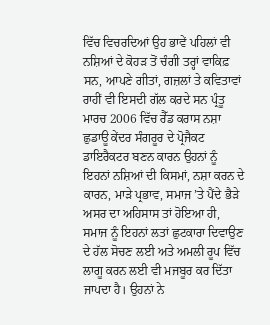ਵਿੱਚ ਵਿਚਰਦਿਆਂ ਉਹ ਭਾਵੇਂ ਪਹਿਲਾਂ ਵੀ ਨਸ਼ਿਆਂ ਦੇ ਕੋਹੜ ਤੋਂ ਚੰਗੀ ਤਰ੍ਹਾਂ ਵਾਕਿਫ਼ ਸਨ, ਆਪਣੇ ਗੀਤਾਂ, ਗਜ਼ਲਾਂ ਤੇ ਕਵਿਤਾਵਾਂ ਰਾਹੀਂ ਵੀ ਇਸਦੀ ਗੱਲ ਕਰਦੇ ਸਨ ਪ੍ਰੰਤੂ ਮਾਰਚ 2006 ਵਿੱਚ ਰੈੱਡ ਕਰਾਸ ਨਸ਼ਾ ਛੁਡਾਊ ਕੇਂਦਰ ਸੰਗਰੂਰ ਦੇ ਪ੍ਰੋਜੈਕਟ ਡਾਇਰੈਕਟਰ ਬਣਨ ਕਾਰਨ ਉਹਨਾਂ ਨੂੰ ਇਹਨਾਂ ਨਸ਼ਿਆਂ ਦੀ ਕਿਸਮਾਂ, ਨਸ਼ਾ ਕਰਨ ਦੇ ਕਾਰਨ, ਮਾੜੇ ਪ੍ਰਭਾਵ, ਸਮਾਜ ’ਤੇ ਪੈਂਦੇ ਭੈੜੇ ਅਸਰ ਦਾ ਅਹਿਸਾਸ ਤਾਂ ਹੋਇਆ ਹੀ, ਸਮਾਜ ਨੂੰ ਇਹਨਾਂ ਲਤਾਂ ਛੁਟਕਾਰਾ ਦਿਵਾਉਣ ਦੇ ਹੱਲ ਸੋਚਣ ਲਈ ਅਤੇ ਅਮਲੀ ਰੂਪ ਵਿੱਚ ਲਾਗੂ ਕਰਨ ਲਈ ਵੀ ਮਜਬੂਰ ਕਰ ਦਿੱਤਾ ਜਾਪਦਾ ਹੈ। ਉਹਨਾਂ ਨੇ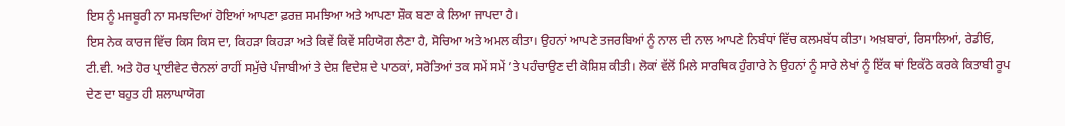ਇਸ ਨੂੰ ਮਜਬੂਰੀ ਨਾ ਸਮਝਦਿਆਂ ਹੋਇਆਂ ਆਪਣਾ ਫ਼ਰਜ਼ ਸਮਝਿਆ ਅਤੇ ਆਪਣਾ ਸ਼ੌਕ ਬਣਾ ਕੇ ਲਿਆ ਜਾਪਦਾ ਹੈ।
ਇਸ ਨੇਕ ਕਾਰਜ ਵਿੱਚ ਕਿਸ ਕਿਸ ਦਾ, ਕਿਹੜਾ ਕਿਹੜਾ ਅਤੇ ਕਿਵੇਂ ਕਿਵੇਂ ਸਹਿਯੋਗ ਲੈਣਾ ਹੈ, ਸੋਚਿਆ ਅਤੇ ਅਮਲ ਕੀਤਾ। ਉਹਨਾਂ ਆਪਣੇ ਤਜਰਬਿਆਂ ਨੂੰ ਨਾਲ ਦੀ ਨਾਲ ਆਪਣੇ ਨਿਬੰਧਾਂ ਵਿੱਚ ਕਲਮਬੱਧ ਕੀਤਾ। ਅਖ਼ਬਾਰਾਂ, ਰਿਸਾਲਿਆਂ, ਰੇਡੀਓ, ਟੀ.ਵੀ. ਅਤੇ ਹੋਰ ਪ੍ਰਾਈਵੇਟ ਚੈਨਲਾਂ ਰਾਹੀਂ ਸਮੁੱਚੇ ਪੰਜਾਬੀਆਂ ਤੇ ਦੇਸ਼ ਵਿਦੇਸ਼ ਦੇ ਪਾਠਕਾਂ, ਸਰੋਤਿਆਂ ਤਕ ਸਮੇਂ ਸਮੇਂ ’ਤੇ ਪਹੰਚਾਉਣ ਦੀ ਕੋਸ਼ਿਸ਼ ਕੀਤੀ। ਲੋਕਾਂ ਵੱਲੋਂ ਮਿਲੇ ਸਾਰਥਿਕ ਹੁੰਗਾਰੇ ਨੇ ਉਹਨਾਂ ਨੂੰ ਸਾਰੇ ਲੇਖਾਂ ਨੂੰ ਇੱਕ ਥਾਂ ਇਕੱਠੇ ਕਰਕੇ ਕਿਤਾਬੀ ਰੂਪ ਦੇਣ ਦਾ ਬਹੁਤ ਹੀ ਸ਼ਲਾਘਾਯੋਗ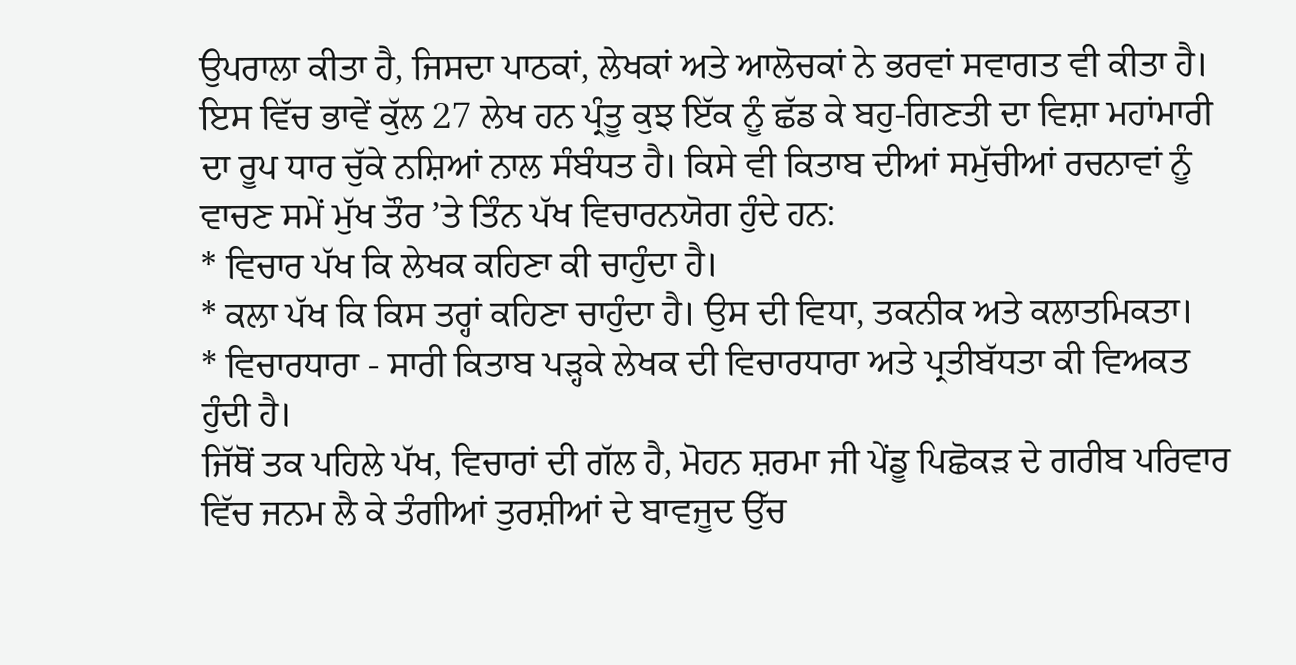ਉਪਰਾਲਾ ਕੀਤਾ ਹੈ, ਜਿਸਦਾ ਪਾਠਕਾਂ, ਲੇਖਕਾਂ ਅਤੇ ਆਲੋਚਕਾਂ ਨੇ ਭਰਵਾਂ ਸਵਾਗਤ ਵੀ ਕੀਤਾ ਹੈ। ਇਸ ਵਿੱਚ ਭਾਵੇਂ ਕੁੱਲ 27 ਲੇਖ ਹਨ ਪ੍ਰੰਤੂ ਕੁਝ ਇੱਕ ਨੂੰ ਛੱਡ ਕੇ ਬਹੁ-ਗਿਣਤੀ ਦਾ ਵਿਸ਼ਾ ਮਹਾਂਮਾਰੀ ਦਾ ਰੂਪ ਧਾਰ ਚੁੱਕੇ ਨਸ਼ਿਆਂ ਨਾਲ ਸੰਬੰਧਤ ਹੈ। ਕਿਸੇ ਵੀ ਕਿਤਾਬ ਦੀਆਂ ਸਮੁੱਚੀਆਂ ਰਚਨਾਵਾਂ ਨੂੰ ਵਾਚਣ ਸਮੇਂ ਮੁੱਖ ਤੌਰ ’ਤੇ ਤਿੰਨ ਪੱਖ ਵਿਚਾਰਨਯੋਗ ਹੁੰਦੇ ਹਨ:
* ਵਿਚਾਰ ਪੱਖ ਕਿ ਲੇਖਕ ਕਹਿਣਾ ਕੀ ਚਾਹੁੰਦਾ ਹੈ।
* ਕਲਾ ਪੱਖ ਕਿ ਕਿਸ ਤਰ੍ਹਾਂ ਕਹਿਣਾ ਚਾਹੁੰਦਾ ਹੈ। ਉਸ ਦੀ ਵਿਧਾ, ਤਕਨੀਕ ਅਤੇ ਕਲਾਤਮਿਕਤਾ।
* ਵਿਚਾਰਧਾਰਾ - ਸਾਰੀ ਕਿਤਾਬ ਪੜ੍ਹਕੇ ਲੇਖਕ ਦੀ ਵਿਚਾਰਧਾਰਾ ਅਤੇ ਪ੍ਰਤੀਬੱਧਤਾ ਕੀ ਵਿਅਕਤ ਹੁੰਦੀ ਹੈ।
ਜਿੱਥੋਂ ਤਕ ਪਹਿਲੇ ਪੱਖ, ਵਿਚਾਰਾਂ ਦੀ ਗੱਲ ਹੈ, ਮੋਹਨ ਸ਼ਰਮਾ ਜੀ ਪੇਂਡੂ ਪਿਛੋਕੜ ਦੇ ਗਰੀਬ ਪਰਿਵਾਰ ਵਿੱਚ ਜਨਮ ਲੈ ਕੇ ਤੰਗੀਆਂ ਤੁਰਸ਼ੀਆਂ ਦੇ ਬਾਵਜੂਦ ਉੱਚ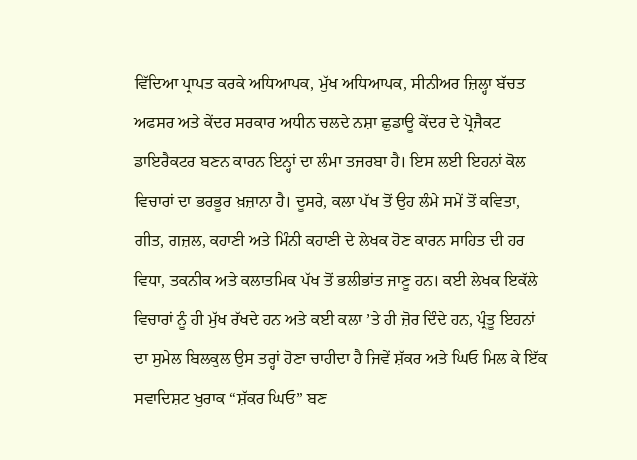ਵਿੱਦਿਆ ਪ੍ਰਾਪਤ ਕਰਕੇ ਅਧਿਆਪਕ, ਮੁੱਖ ਅਧਿਆਪਕ, ਸੀਨੀਅਰ ਜ਼ਿਲ੍ਹਾ ਬੱਚਤ ਅਫਸਰ ਅਤੇ ਕੇਂਦਰ ਸਰਕਾਰ ਅਧੀਨ ਚਲਦੇ ਨਸ਼ਾ ਛੁਡਾਊ ਕੇਂਦਰ ਦੇ ਪ੍ਰੋਜੈਕਟ ਡਾਇਰੈਕਟਰ ਬਣਨ ਕਾਰਨ ਇਨ੍ਹਾਂ ਦਾ ਲੰਮਾ ਤਜਰਬਾ ਹੈ। ਇਸ ਲਈ ਇਹਨਾਂ ਕੋਲ ਵਿਚਾਰਾਂ ਦਾ ਭਰਭੂਰ ਖ਼ਜ਼ਾਨਾ ਹੈ। ਦੂਸਰੇ, ਕਲਾ ਪੱਖ ਤੋਂ ਉਹ ਲੰਮੇ ਸਮੇਂ ਤੋਂ ਕਵਿਤਾ, ਗੀਤ, ਗਜ਼ਲ, ਕਹਾਣੀ ਅਤੇ ਮਿੰਨੀ ਕਹਾਣੀ ਦੇ ਲੇਖਕ ਹੋਣ ਕਾਰਨ ਸਾਹਿਤ ਦੀ ਹਰ ਵਿਧਾ, ਤਕਨੀਕ ਅਤੇ ਕਲਾਤਮਿਕ ਪੱਖ ਤੋਂ ਭਲੀਭਾਂਤ ਜਾਣੂ ਹਨ। ਕਈ ਲੇਖਕ ਇਕੱਲੇ ਵਿਚਾਰਾਂ ਨੂੰ ਹੀ ਮੁੱਖ ਰੱਖਦੇ ਹਨ ਅਤੇ ਕਈ ਕਲਾ ’ਤੇ ਹੀ ਜ਼ੋਰ ਦਿੰਦੇ ਹਨ, ਪ੍ਰੰਤੂ ਇਹਨਾਂ ਦਾ ਸੁਮੇਲ ਬਿਲਕੁਲ ਉਸ ਤਰ੍ਹਾਂ ਹੋਣਾ ਚਾਹੀਦਾ ਹੈ ਜਿਵੇਂ ਸ਼ੱਕਰ ਅਤੇ ਘਿਓ ਮਿਲ ਕੇ ਇੱਕ ਸਵਾਦਿਸ਼ਟ ਖੁਰਾਕ “ਸ਼ੱਕਰ ਘਿਓ” ਬਣ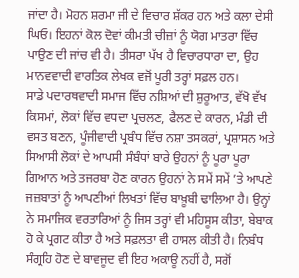ਜਾਂਦਾ ਹੈ। ਮੋਹਨ ਸ਼ਰਮਾ ਜੀ ਦੇ ਵਿਚਾਰ ਸ਼ੱਕਰ ਹਨ ਅਤੇ ਕਲਾ ਦੇਸੀ ਘਿਓ। ਇਹਨਾਂ ਕੋਲ ਦੋਵਾਂ ਕੀਮਤੀ ਚੀਜ਼ਾਂ ਨੂੰ ਯੋਗ ਮਾਤਰਾ ਵਿੱਚ ਪਾਉਣ ਦੀ ਜਾਂਚ ਵੀ ਹੈ। ਤੀਸਰਾ ਪੱਖ ਹੈ ਵਿਚਾਰਧਾਰਾ ਦਾ, ਉਹ ਮਾਨਵਵਾਦੀ ਵਾਰਤਿਕ ਲੇਖਕ ਵਜੋਂ ਪੂਰੀ ਤਰ੍ਹਾਂ ਸਫ਼ਲ ਹਨ।
ਸਾਡੇ ਪਦਾਰਥਵਾਦੀ ਸਮਾਜ ਵਿੱਚ ਨਸ਼ਿਆਂ ਦੀ ਸ਼ੁਰੂਆਤ, ਵੱਖੋ ਵੱਖ ਕਿਸਮਾਂ, ਲੋਕਾਂ ਵਿੱਚ ਵਧਦਾ ਪ੍ਰਚਲਣ, ਫੈਲਣ ਦੇ ਕਾਰਨ, ਮੰਡੀ ਦੀ ਵਸਤ ਬਣਨ, ਪੂੰਜੀਵਾਦੀ ਪ੍ਰਬੰਧ ਵਿੱਚ ਨਸ਼ਾ ਤਸਕਰਾਂ, ਪ੍ਰਸ਼ਾਸਨ ਅਤੇ ਸਿਆਸੀ ਲੋਕਾਂ ਦੇ ਆਪਸੀ ਸੰਬੰਧਾਂ ਬਾਰੇ ਉਹਨਾਂ ਨੂੰ ਪੂਰਾ ਪੂਰਾ ਗਿਆਨ ਅਤੇ ਤਜਰਬਾ ਹੋਣ ਕਾਰਨ ਉਹਨਾਂ ਨੇ ਸਮੇਂ ਸਮੇਂ ’ਤੇ ਆਪਣੇ ਜਜ਼ਬਾਤਾਂ ਨੂੰ ਆਪਣੀਆਂ ਲਿਖਤਾਂ ਵਿੱਚ ਬਾਖ਼ੂਬੀ ਢਾਲਿਆ ਹੈ। ਉਨ੍ਹਾਂ ਨੇ ਸਮਾਜਿਕ ਵਰਤਾਰਿਆਂ ਨੂੰ ਜਿਸ ਤਰ੍ਹਾਂ ਵੀ ਮਹਿਸੂਸ ਕੀਤਾ, ਬੇਬਾਕ ਹੋ ਕੇ ਪ੍ਰਗਟ ਕੀਤਾ ਹੈ ਅਤੇ ਸਫ਼ਲਤਾ ਵੀ ਹਾਸਲ ਕੀਤੀ ਹੈ। ਨਿਬੰਧ ਸੰਗ੍ਰਹਿ ਹੋਣ ਦੇ ਬਾਵਜੂਦ ਵੀ ਇਹ ਅਕਾਊ ਨਹੀਂ ਹੈ, ਸਗੋਂ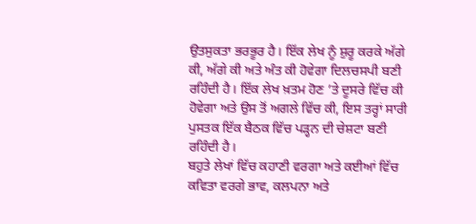ਉਤਸੁਕਤਾ ਭਰਭੂਰ ਹੈ। ਇੱਕ ਲੇਖ ਨੂੰ ਸ਼ੁਰੂ ਕਰਕੇ ਅੱਗੇ ਕੀ, ਅੱਗੇ ਕੀ ਅਤੇ ਅੰਤ ਕੀ ਹੋਵੇਗਾ ਦਿਲਚਸਪੀ ਬਣੀ ਰਹਿੰਦੀ ਹੈ। ਇੱਕ ਲੇਖ ਖ਼ਤਮ ਹੋਣ ’ਤੇ ਦੂਸਰੇ ਵਿੱਚ ਕੀ ਹੋਵੇਗਾ ਅਤੇ ਉਸ ਤੋਂ ਅਗਲੇ ਵਿੱਚ ਕੀ, ਇਸ ਤਰ੍ਹਾਂ ਸਾਰੀ ਪੁਸਤਕ ਇੱਕ ਬੈਠਕ ਵਿੱਚ ਪੜ੍ਹਨ ਦੀ ਚੇਸ਼ਟਾ ਬਣੀ ਰਹਿੰਦੀ ਹੈ।
ਬਹੁਤੇ ਲੇਖਾਂ ਵਿੱਚ ਕਹਾਣੀ ਵਰਗਾ ਅਤੇ ਕਈਆਂ ਵਿੱਚ ਕਵਿਤਾ ਵਰਗੇ ਭਾਵ, ਕਲਪਨਾ ਅਤੇ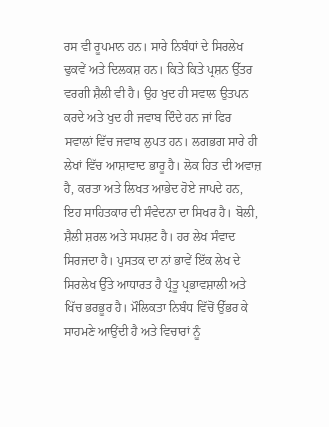ਰਸ ਵੀ ਰੂਪਮਾਨ ਹਨ। ਸਾਰੇ ਨਿਬੰਧਾਂ ਦੇ ਸਿਰਲੇਖ ਢੁਕਵੇਂ ਅਤੇ ਦਿਲਕਸ਼ ਹਨ। ਕਿਤੇ ਕਿਤੇ ਪ੍ਰਸ਼ਨ ਉੱਤਰ ਵਰਗੀ ਸ਼ੈਲੀ ਵੀ ਹੈ। ਉਹ ਖੁਦ ਹੀ ਸਵਾਲ ਉਤਪਨ ਕਰਦੇ ਅਤੇ ਖੁਦ ਹੀ ਜਵਾਬ ਦਿੰਦੇ ਹਨ ਜਾਂ ਫਿਰ ਸਵਾਲਾਂ ਵਿੱਚ ਜਵਾਬ ਲੁਪਤ ਹਨ। ਲਗਭਗ ਸਾਰੇ ਹੀ ਲੇਖਾਂ ਵਿੱਚ ਆਸ਼ਾਵਾਦ ਭਾਰੂ ਹੈ। ਲੋਕ ਹਿਤ ਦੀ ਅਵਾਜ਼ ਹੈ, ਕਰਤਾ ਅਤੇ ਲਿਖਤ ਆਭੇਦ ਹੋਏ ਜਾਪਦੇ ਹਨ, ਇਹ ਸਾਹਿਤਕਾਰ ਦੀ ਸੰਵੇਦਨਾ ਦਾ ਸਿਖਰ ਹੈ। ਬੋਲੀ, ਸ਼ੈਲੀ ਸ਼ਰਲ ਅਤੇ ਸਪਸ਼ਟ ਹੈ। ਹਰ ਲੇਖ ਸੰਵਾਦ ਸਿਰਜਦਾ ਹੈ। ਪੁਸਤਕ ਦਾ ਨਾਂ ਭਾਵੇਂ ਇੱਕ ਲੇਖ ਦੇ ਸਿਰਲੇਖ ਉੱਤੇ ਆਧਾਰਤ ਹੈ ਪ੍ਰੰਤੂ ਪ੍ਰਭਾਵਸ਼ਾਲੀ ਅਤੇ ਖਿੱਚ ਭਰਭੂਰ ਹੈ। ਮੌਲਿਕਤਾ ਨਿਬੰਧ ਵਿੱਚੋਂ ਉੱਭਰ ਕੇ ਸਾਹਮਣੇ ਆਉਂਦੀ ਹੈ ਅਤੇ ਵਿਚਾਰਾਂ ਨੂੰ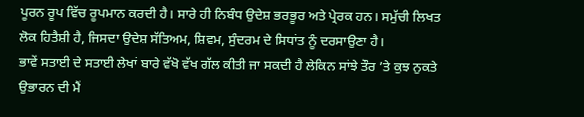ਪੂਰਨ ਰੂਪ ਵਿੱਚ ਰੂਪਮਾਨ ਕਰਦੀ ਹੈ। ਸਾਰੇ ਹੀ ਨਿਬੰਧ ਉਦੇਸ਼ ਭਰਭੂਰ ਅਤੇ ਪ੍ਰੇਰਕ ਹਨ। ਸਮੁੱਚੀ ਲਿਖਤ ਲੋਕ ਹਿਤੈਸ਼ੀ ਹੈ, ਜਿਸਦਾ ਉਦੇਸ਼ ਸੱਤਿਅਮ, ਸ਼ਿਵਮ, ਸੁੰਦਰਮ ਦੇ ਸਿਧਾਂਤ ਨੂੰ ਦਰਸਾਉਣਾ ਹੈ।
ਭਾਵੇਂ ਸਤਾਈ ਦੇ ਸਤਾਈ ਲੇਖਾਂ ਬਾਰੇ ਵੱਖੋ ਵੱਖ ਗੱਲ ਕੀਤੀ ਜਾ ਸਕਦੀ ਹੈ ਲੇਕਿਨ ਸਾਂਝੇ ਤੌਰ ’ਤੇ ਕੁਝ ਨੁਕਤੇ ਉਭਾਰਨ ਦੀ ਮੈਂ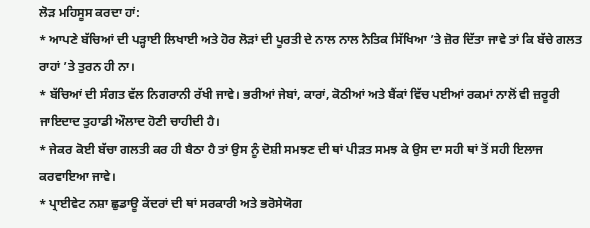ਲੋੜ ਮਹਿਸੂਸ ਕਰਦਾ ਹਾਂ:
* ਆਪਣੇ ਬੱਚਿਆਂ ਦੀ ਪੜ੍ਹਾਈ ਲਿਖਾਈ ਅਤੇ ਹੋਰ ਲੋੜਾਂ ਦੀ ਪੂਰਤੀ ਦੇ ਨਾਲ ਨਾਲ ਨੈਤਿਕ ਸਿੱਖਿਆ ’ਤੇ ਜ਼ੋਰ ਦਿੱਤਾ ਜਾਵੇ ਤਾਂ ਕਿ ਬੱਚੇ ਗਲਤ ਰਾਹਾਂ ’ਤੇ ਤੁਰਨ ਹੀ ਨਾ।
* ਬੱਚਿਆਂ ਦੀ ਸੰਗਤ ਵੱਲ ਨਿਗਰਾਨੀ ਰੱਖੀ ਜਾਵੇ। ਭਰੀਆਂ ਜੇਬਾਂ, ਕਾਰਾਂ, ਕੋਠੀਆਂ ਅਤੇ ਬੈਂਕਾਂ ਵਿੱਚ ਪਈਆਂ ਰਕਮਾਂ ਨਾਲੋਂ ਵੀ ਜ਼ਰੂਰੀ ਜਾਇਦਾਦ ਤੁਹਾਡੀ ਔਲਾਦ ਹੋਣੀ ਚਾਹੀਦੀ ਹੈ।
* ਜੇਕਰ ਕੋਈ ਬੱਚਾ ਗਲਤੀ ਕਰ ਹੀ ਬੈਠਾ ਹੈ ਤਾਂ ਉਸ ਨੂੰ ਦੋਸ਼ੀ ਸਮਝਣ ਦੀ ਥਾਂ ਪੀੜਤ ਸਮਝ ਕੇ ਉਸ ਦਾ ਸਹੀ ਥਾਂ ਤੋਂ ਸਹੀ ਇਲਾਜ ਕਰਵਾਇਆ ਜਾਵੇ।
* ਪ੍ਰਾਈਵੇਟ ਨਸ਼ਾ ਛੁਡਾਊ ਕੇਂਦਰਾਂ ਦੀ ਥਾਂ ਸਰਕਾਰੀ ਅਤੇ ਭਰੋਸੇਯੋਗ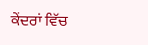ਕੇਂਦਰਾਂ ਵਿੱਚ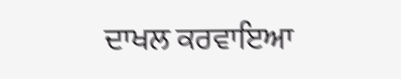ਦਾਖਲ ਕਰਵਾਇਆ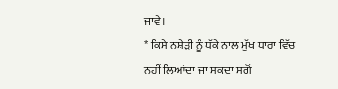ਜਾਵੇ।
* ਕਿਸੇ ਨਸ਼ੇੜੀ ਨੂੰ ਧੱਕੇ ਨਾਲ ਮੁੱਖ ਧਾਰਾ ਵਿੱਚ ਨਹੀਂ ਲਿਆਂਦਾ ਜਾ ਸਕਦਾ ਸਗੋਂ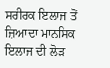ਸਰੀਰਕ ਇਲਾਜ ਤੋਂ ਜ਼ਿਆਦਾ ਮਾਨਸਿਕ ਇਲਾਜ ਦੀ ਲੋੜ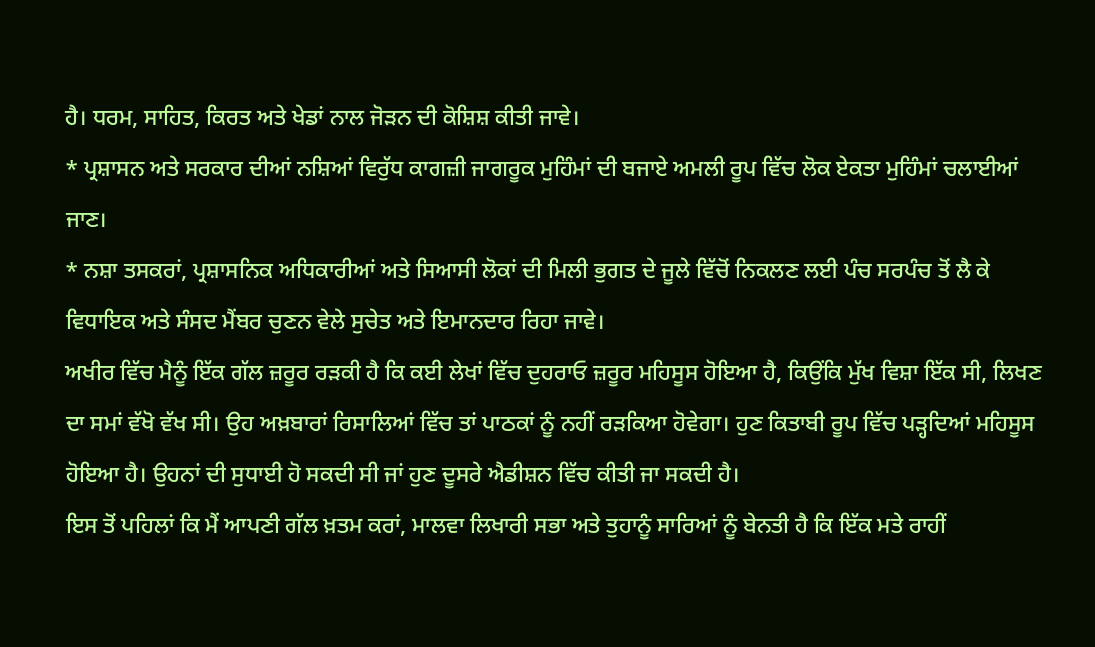ਹੈ। ਧਰਮ, ਸਾਹਿਤ, ਕਿਰਤ ਅਤੇ ਖੇਡਾਂ ਨਾਲ ਜੋੜਨ ਦੀ ਕੋਸ਼ਿਸ਼ ਕੀਤੀ ਜਾਵੇ।
* ਪ੍ਰਸ਼ਾਸਨ ਅਤੇ ਸਰਕਾਰ ਦੀਆਂ ਨਸ਼ਿਆਂ ਵਿਰੁੱਧ ਕਾਗਜ਼ੀ ਜਾਗਰੂਕ ਮੁਹਿੰਮਾਂ ਦੀ ਬਜਾਏ ਅਮਲੀ ਰੂਪ ਵਿੱਚ ਲੋਕ ਏਕਤਾ ਮੁਹਿੰਮਾਂ ਚਲਾਈਆਂ ਜਾਣ।
* ਨਸ਼ਾ ਤਸਕਰਾਂ, ਪ੍ਰਸ਼ਾਸਨਿਕ ਅਧਿਕਾਰੀਆਂ ਅਤੇ ਸਿਆਸੀ ਲੋਕਾਂ ਦੀ ਮਿਲੀ ਭੁਗਤ ਦੇ ਜੂਲੇ ਵਿੱਚੋਂ ਨਿਕਲਣ ਲਈ ਪੰਚ ਸਰਪੰਚ ਤੋਂ ਲੈ ਕੇ ਵਿਧਾਇਕ ਅਤੇ ਸੰਸਦ ਮੈਂਬਰ ਚੁਣਨ ਵੇਲੇ ਸੁਚੇਤ ਅਤੇ ਇਮਾਨਦਾਰ ਰਿਹਾ ਜਾਵੇ।
ਅਖੀਰ ਵਿੱਚ ਮੈਨੂੰ ਇੱਕ ਗੱਲ ਜ਼ਰੂਰ ਰੜਕੀ ਹੈ ਕਿ ਕਈ ਲੇਖਾਂ ਵਿੱਚ ਦੁਹਰਾਓ ਜ਼ਰੂਰ ਮਹਿਸੂਸ ਹੋਇਆ ਹੈ, ਕਿਉਂਕਿ ਮੁੱਖ ਵਿਸ਼ਾ ਇੱਕ ਸੀ, ਲਿਖਣ ਦਾ ਸਮਾਂ ਵੱਖੋ ਵੱਖ ਸੀ। ਉਹ ਅਖ਼ਬਾਰਾਂ ਰਿਸਾਲਿਆਂ ਵਿੱਚ ਤਾਂ ਪਾਠਕਾਂ ਨੂੰ ਨਹੀਂ ਰੜਕਿਆ ਹੋਵੇਗਾ। ਹੁਣ ਕਿਤਾਬੀ ਰੂਪ ਵਿੱਚ ਪੜ੍ਹਦਿਆਂ ਮਹਿਸੂਸ ਹੋਇਆ ਹੈ। ਉਹਨਾਂ ਦੀ ਸੁਧਾਈ ਹੋ ਸਕਦੀ ਸੀ ਜਾਂ ਹੁਣ ਦੂਸਰੇ ਐਡੀਸ਼ਨ ਵਿੱਚ ਕੀਤੀ ਜਾ ਸਕਦੀ ਹੈ।
ਇਸ ਤੋਂ ਪਹਿਲਾਂ ਕਿ ਮੈਂ ਆਪਣੀ ਗੱਲ ਖ਼ਤਮ ਕਰਾਂ, ਮਾਲਵਾ ਲਿਖਾਰੀ ਸਭਾ ਅਤੇ ਤੁਹਾਨੂੰ ਸਾਰਿਆਂ ਨੂੰ ਬੇਨਤੀ ਹੈ ਕਿ ਇੱਕ ਮਤੇ ਰਾਹੀਂ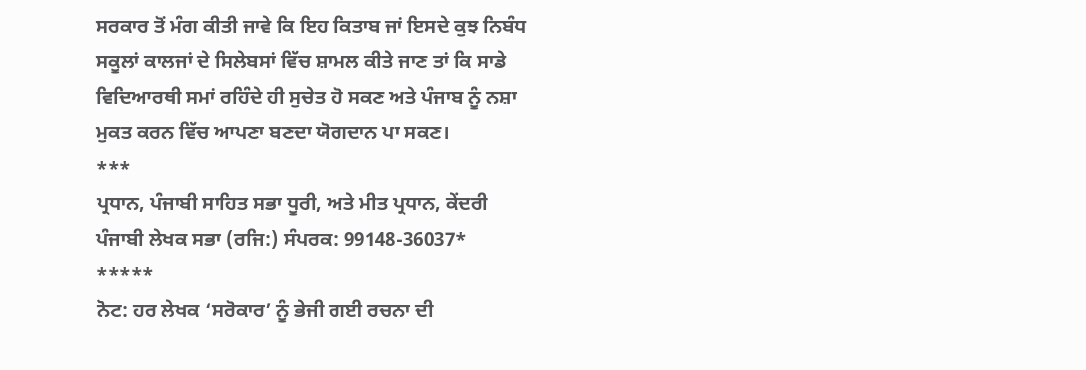ਸਰਕਾਰ ਤੋਂ ਮੰਗ ਕੀਤੀ ਜਾਵੇ ਕਿ ਇਹ ਕਿਤਾਬ ਜਾਂ ਇਸਦੇ ਕੁਝ ਨਿਬੰਧ ਸਕੂਲਾਂ ਕਾਲਜਾਂ ਦੇ ਸਿਲੇਬਸਾਂ ਵਿੱਚ ਸ਼ਾਮਲ ਕੀਤੇ ਜਾਣ ਤਾਂ ਕਿ ਸਾਡੇ ਵਿਦਿਆਰਥੀ ਸਮਾਂ ਰਹਿੰਦੇ ਹੀ ਸੁਚੇਤ ਹੋ ਸਕਣ ਅਤੇ ਪੰਜਾਬ ਨੂੰ ਨਸ਼ਾ ਮੁਕਤ ਕਰਨ ਵਿੱਚ ਆਪਣਾ ਬਣਦਾ ਯੋਗਦਾਨ ਪਾ ਸਕਣ।
***
ਪ੍ਰਧਾਨ, ਪੰਜਾਬੀ ਸਾਹਿਤ ਸਭਾ ਧੂਰੀ, ਅਤੇ ਮੀਤ ਪ੍ਰਧਾਨ, ਕੇਂਦਰੀ ਪੰਜਾਬੀ ਲੇਖਕ ਸਭਾ (ਰਜਿ:) ਸੰਪਰਕ: 99148-36037*
*****
ਨੋਟ: ਹਰ ਲੇਖਕ ‘ਸਰੋਕਾਰ’ ਨੂੰ ਭੇਜੀ ਗਈ ਰਚਨਾ ਦੀ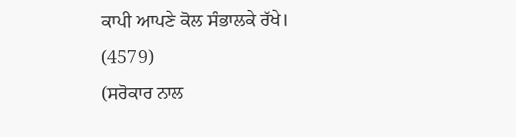ਕਾਪੀ ਆਪਣੇ ਕੋਲ ਸੰਭਾਲਕੇ ਰੱਖੇ।
(4579)
(ਸਰੋਕਾਰ ਨਾਲ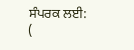ਸੰਪਰਕ ਲਈ: (